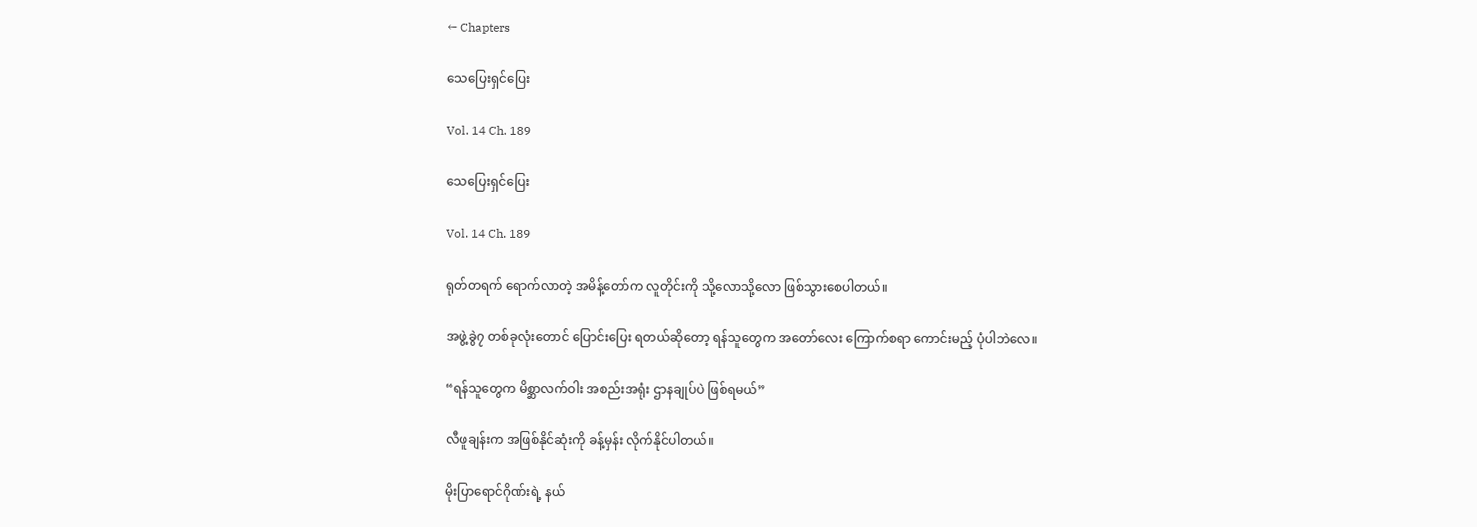← Chapters

သေပြေးရှင်ပြေး

Vol. 14 Ch. 189

သေပြေးရှင်ပြေး

Vol. 14 Ch. 189

ရုတ်တရက် ရောက်လာတဲ့ အမိန့်တော်က လူတိုင်းကို သို့လောသို့လော ဖြစ်သွားစေပါတယ်။

အဖွဲ့ခွဲ၇ တစ်ခုလုံးတောင် ပြောင်းပြေး ရတယ်ဆိုတော့ ရန်သူတွေက အတော်လေး ကြောက်စရာ ကောင်းမည့် ပုံပါဘဲလေ။

“ရန်သူတွေက မိစ္ဆာလက်ဝါး အစည်းအရုံး ဌာနချုပ်ပဲ ဖြစ်ရမယ်”

လီဖူချန်းက အဖြစ်နိုင်ဆုံးကို ခန့်မှန်း လိုက်နိုင်ပါတယ်။

မိုးပြာရောင်ဂိုဏ်းရဲ့ နယ်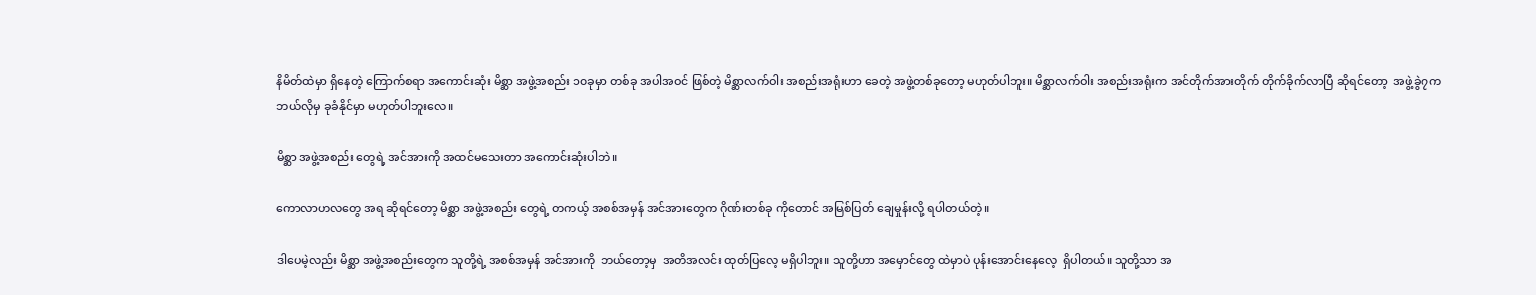နိမိတ်ထဲမှာ ရှိနေတဲ့ ကြောက်စရာ အကောင်းဆုံး မိစ္ဆာ အဖွဲ့အစည်း ၁၀ခုမှာ တစ်ခု အပါအဝင် ဖြစ်တဲ့ မိစ္ဆာလက်ဝါး အစည်းအရုံးဟာ ခေတဲ့ အဖွဲ့တစ်ခုတော့ မဟုတ်ပါဘူး။ မိစ္ဆာလက်ဝါး အစည်းအရုံးက အင်တိုက်အားတိုက် တိုက်ခိုက်လာပြီ ဆိုရင်တော့  အဖွဲ့ခွဲ၇က ဘယ်လိုမှ ခုခံနိုင်မှာ မဟုတ်ပါဘူးလေ။

မိစ္ဆာ အဖွဲ့အစည်း တွေရဲ့ အင်အားကို အထင်မသေးတာ အကောင်းဆုံးပါဘဲ။

ကောလာဟလတွေ အရ ဆိုရင်တော့ မိစ္ဆာ အဖွဲ့အစည်း တွေရဲ့ တကယ့် အစစ်အမှန် အင်အားတွေက ဂိုဏ်းတစ်ခု ကိုတောင် အမြစ်ပြတ် ချေမှုန်းလို့ ရပါတယ်တဲ့။

ဒါပေမဲ့လည်း မိစ္ဆာ အဖွဲ့အစည်းတွေက သူတို့ရဲ့ အစစ်အမှန် အင်အားကို  ဘယ်တော့မှ  အတိအလင်း ထုတ်ပြလေ့ မရှိပါဘူး။ သူတို့ဟာ အမှောင်တွေ ထဲမှာပဲ ပုန်းအောင်းနေလေ့  ရှိပါတယ်။ သူတို့သာ အ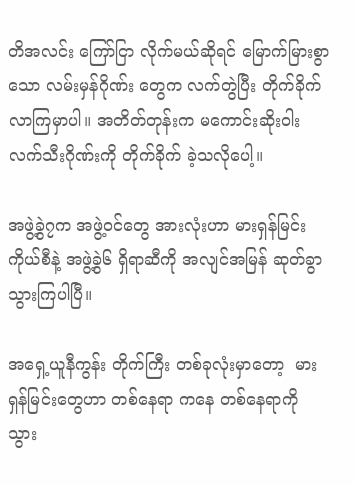တိအလင်း ကြော်ငြာ လိုက်မယ်ဆိုရင် မြောက်မြားစွာသော လမ်းမှန်ဂိုဏ်း တွေက လက်တွဲပြီး တိုက်ခိုက် လာကြမှာပါ။ အတိတ်တုန်းက မကောင်းဆိုးဝါး လက်သီးဂိုဏ်းကို တိုက်ခိုက် ခဲ့သလိုပေါ့။

အဖွဲ့ခွဲ၇က အဖွဲ့ဝင်တွေ အားလုံးဟာ မားရှန်မြင်း ကိုယ်စီနဲ့ အဖွဲ့ခွဲ၆ ရှိရာဆီကို အလျင်အမြန် ဆုတ်ခွာ သွားကြပါပြီ။

အရှေ့ယူနီကွန်း တိုက်ကြီး တစ်ခုလုံးမှာတော့  မားရှန်မြင်းတွေဟာ တစ်နေရာ ကနေ တစ်နေရာကို သွား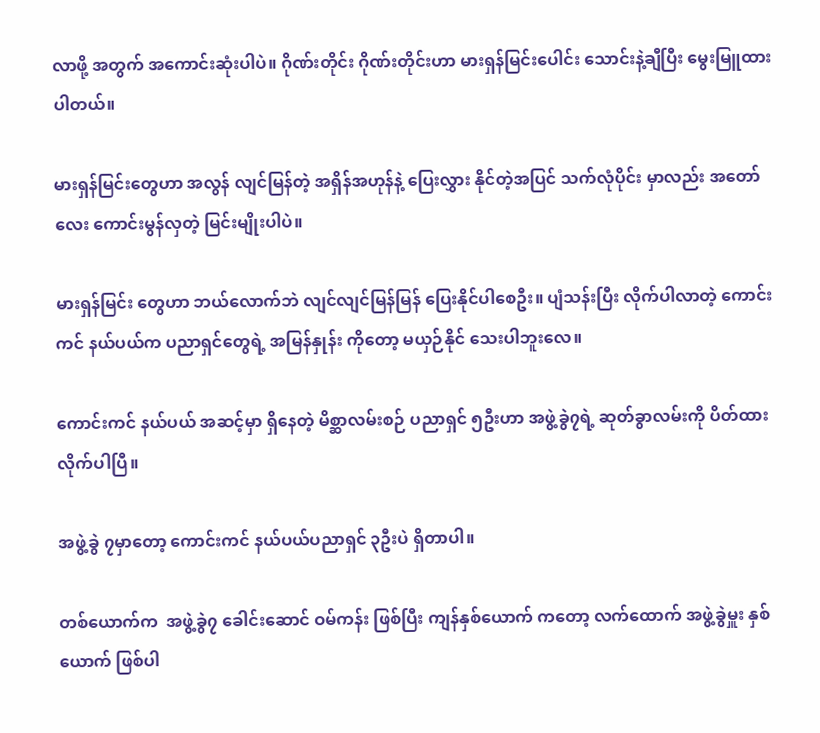လာဖို့ အတွက် အကောင်းဆုံးပါပဲ။ ဂိုဏ်းတိုင်း ဂိုဏ်းတိုင်းဟာ မားရှန်မြင်းပေါင်း သောင်းနဲ့ချီပြီး မွေးမြူထားပါတယ်။

မားရှန်မြင်းတွေဟာ အလွန် လျင်မြန်တဲ့ အရှိန်အဟုန်နဲ့ ပြေးလွှား နိုင်တဲ့အပြင် သက်လုံပိုင်း မှာလည်း အတော်လေး ကောင်းမွန်လှတဲ့ မြင်းမျိုးပါပဲ။

မားရှန်မြင်း တွေဟာ ဘယ်လောက်ဘဲ လျင်လျင်မြန်မြန် ပြေးနိုင်ပါစေဦး။ ပျံသန်းပြီး လိုက်ပါလာတဲ့ ကောင်းကင် နယ်ပယ်က ပညာရှင်တွေရဲ့ အမြန်နှုန်း ကိုတော့ မယှဉ်နိုင် သေးပါဘူးလေ။

ကောင်းကင် နယ်ပယ် အဆင့်မှာ ရှိနေတဲ့ မိစ္ဆာလမ်းစဉ် ပညာရှင် ၅ဦးဟာ အဖွဲ့ခွဲ၇ရဲ့ ဆုတ်ခွာလမ်းကို ပိတ်ထား လိုက်ပါပြီ။

အဖွဲ့ခွဲ ၇မှာတော့ ကောင်းကင် နယ်ပယ်ပညာရှင် ၃ဦးပဲ ရှိတာပါ။

တစ်ယောက်က  အဖွဲ့ခွဲ၇ ခေါင်းဆောင် ဝမ်ကန်း ဖြစ်ပြီး ကျန်နှစ်ယောက် ကတော့ လက်ထောက် အဖွဲ့ခွဲမှူး နှစ်ယောက် ဖြစ်ပါ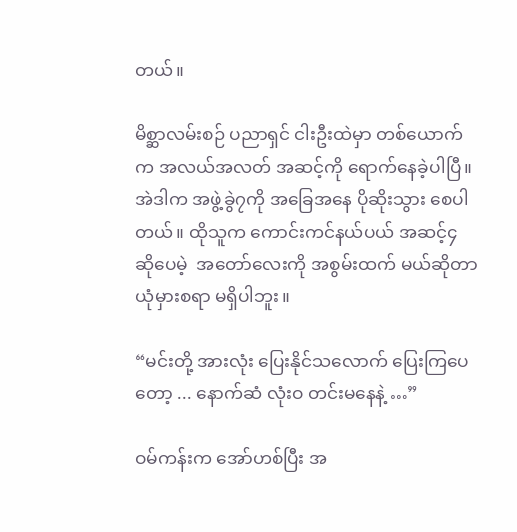တယ်။

မိစ္ဆာလမ်းစဉ် ပညာရှင် ငါးဦးထဲမှာ တစ်ယောက်က အလယ်အလတ် အဆင့်ကို ရောက်နေခဲ့ပါပြီ။ အဲဒါက အဖွဲ့ခွဲ၇ကို အခြေအနေ ပိုဆိုးသွား စေပါတယ်။ ထိုသူက ကောင်းကင်နယ်ပယ် အဆင့်၄ ဆိုပေမဲ့  အတော်လေးကို အစွမ်းထက် မယ်ဆိုတာ ယုံမှားစရာ မရှိပါဘူး။

“မင်းတို့ အားလုံး ပြေးနိုင်သလောက် ပြေးကြပေတော့ ... နောက်ဆံ လုံးဝ တင်းမနေနဲ့ …”

ဝမ်ကန်းက အော်ဟစ်ပြီး အ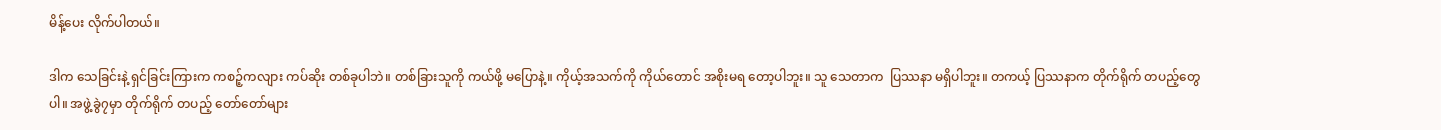မိန့်ပေး လိုက်ပါတယ်။

ဒါက သေခြင်းနဲ့ ရှင်ခြင်းကြားက ကစဉ့်ကလျား ကပ်ဆိုး တစ်ခုပါဘဲ။ တစ်ခြားသူကို ကယ်ဖို့ မပြောနဲ့။ ကိုယ့်အသက်ကို ကိုယ်တောင် အစိုးမရ တော့ပါဘူး။ သူ သေတာက  ပြဿနာ မရှိပါဘူး။ တကယ့် ပြဿနာက တိုက်ရိုက် တပည့်တွေပါ။ အဖွဲ့ခွဲ၇မှာ တိုက်ရိုက် တပည့် တော်တော်များ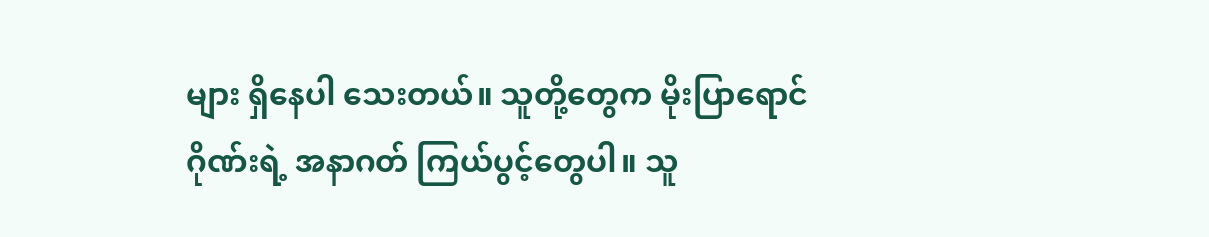များ ရှိနေပါ သေးတယ်။ သူတို့တွေက မိုးပြာရောင် ဂိုဏ်းရဲ့ အနာဂတ် ကြယ်ပွင့်တွေပါ။ သူ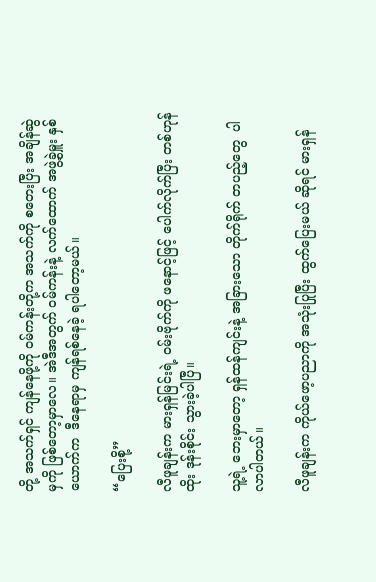တို့ အသက်ရှင် ကျန်နေဖို့ကို ဝမ်ကန်းတို့က အသက်ကို စတေးပြီး အချိန်ဆွဲမှကို ဖြစ်တော့မှာလေ။ အဲဒီအတွက် ဝမ်ကန်းနဲ့ လက်ထောက် အဖွဲ့ခွဲမှူး နှစ်ယောက်က  ဒီနေရာမှ ကျန်ရစ်နေခဲ့ ရပါတော့မယ်။

“ပြေးစို့”

လီဖူချန်းက မားရှန်မြင်းရဲ့ ဝမ်းဗိုက်ကို ဖနောင့်ဖြင့် ပေါက်လိုက်ပြီး တစ်ဟုန်ထိုး ဒုန်းစိုင်း သွားခဲ့ပါပြီ။

သူ့ရဲ့ ဘေးမှာတော့ ရှန်ထန်ကျင်းနဲ့ အခြားသော တိုက်ရိုက် တပည့်တွေ  ပါလာပါတယ်။

လီဖူချန်းက ကိုယ်ဖော့ပညာကို အသုံးပြုပြီး ထွက်ပြေးမယ် ဆိုရင် မားရှန်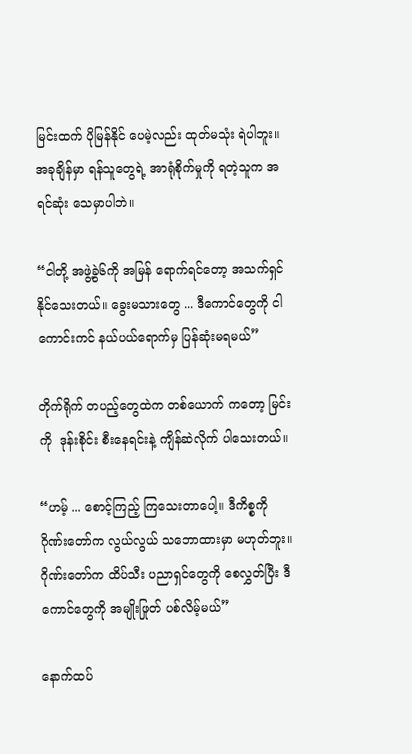မြင်းထက် ပိုမြန်နိုင် ပေမဲ့လည်း ထုတ်မသုံး ရဲပါဘူး။ အခုချိန်မှာ ရန်သူတွေရဲ့ အာရုံစိုက်မှုကို ရတဲ့သူက အရင်ဆုံး သေမှာပါဘဲ။

“ငါတို့ အဖွဲ့ခွဲ၆ကို အမြန် ရောက်ရင်တော့ အသက်ရှင် နိုင်သေးတယ်။ ခွေးမသားတွေ ... ဒီကောင်တွေကို ငါ ကောင်းကင် နယ်ပယ်ရောက်မှ ပြန်ဆုံးမရမယ်”

တိုက်ရိုက် တပည့်တွေထဲက တစ်ယောက် ကတော့ မြင်းကို  ဒုန်းစိုင်း စီးနေရင်းနဲ့ ကျိန်ဆဲလိုက် ပါသေးတယ်။

“ဟမ့် ... စောင့်ကြည့် ကြသေးတာပေါ့။ ဒီကိစ္စကို ဂိုဏ်းတော်က လွယ်လွယ် သဘောထားမှာ မဟုတ်ဘူး။ ဂိုဏ်းတော်က ထိပ်သီး ပညာရှင်တွေကို စေလွှတ်ပြီး ဒီကောင်တွေကို အမျိုးဖြုတ် ပစ်လိမ့်မယ်”

နောက်ထပ်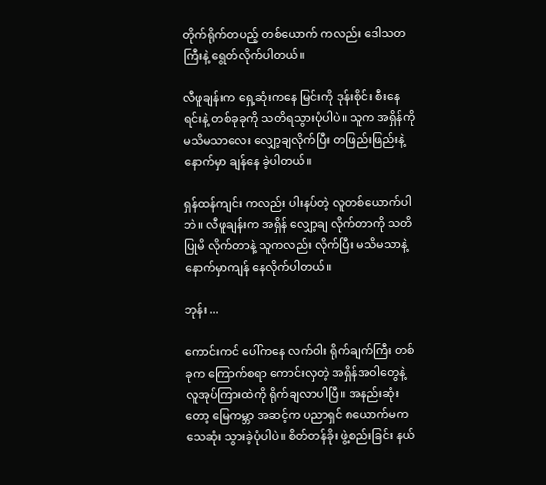တိုက်ရိုက်တပည့် တစ်ယောက် ကလည်း ဒေါသတကြီးနဲ့ ရွေတ်လိုက်ပါတယ်။

လီဖူချန်းက ရှေ့ဆုံးကနေ မြင်းကို ဒုန်းစိုင်း စီးနေရင်းနဲ့ တစ်ခုခုကို သတိရသွားပုံပါပဲ။ သူက အရှိန်ကို မသိမသာလေး လျှော့ချလိုက်ပြီး တဖြည်းဖြည်းနဲ့ နောက်မှာ ချန်နေ ခဲ့ပါတယ်။

ရှန်ထန်ကျင်း ကလည်း ပါးနပ်တဲ့ လူတစ်ယောက်ပါဘဲ။ လီဖူချန်းက အရှိန် လျှော့ချ လိုက်တာကို သတိပြုမိ လိုက်တာနဲ့ သူကလည်း လိုက်ပြီး မသိမသာနဲ့ နောက်မှာကျန် နေလိုက်ပါတယ်။

ဘုန်း ...

ကောင်းကင် ပေါ်ကနေ လက်ဝါး ရိုက်ချက်ကြီး တစ်ခုက ကြောက်စရာ ကောင်းလှတဲ့ အရှိန်အဝါတွေနဲ့ လူအုပ်ကြားထဲကို ရိုက်ချလာပါပြီ။ အနည်းဆုံးတော့ မြေကမ္ဘာ အဆင့်က ပညာရှင် ၈ယောက်မက သေဆုံး သွားခဲ့ပုံပါပဲ။ စိတ်တန်ခိုး ဖွဲ့စည်းခြင်း နယ်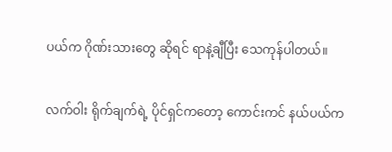ပယ်က ဂိုဏ်းသားတွေ ဆိုရင် ရာနဲ့ချီပြီး သေကုန်ပါတယ်။

လက်ဝါး ရိုက်ချက်ရဲ့ ပိုင်ရှင်ကတော့ ကောင်းကင် နယ်ပယ်က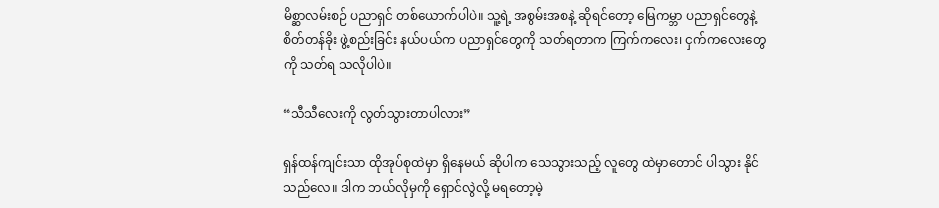မိစ္ဆာလမ်းစဉ် ပညာရှင် တစ်ယောက်ပါပဲ။ သူ့ရဲ့ အစွမ်းအစနဲ့ ဆိုရင်တော့ မြေကမ္ဘာ ပညာရှင်တွေနဲ့ စိတ်တန်ခိုး ဖွဲ့စည်းခြင်း နယ်ပယ်က ပညာရှင်တွေကို သတ်ရတာက ကြက်ကလေး၊ ငှက်ကလေးတွေကို သတ်ရ သလိုပါပဲ။

“သီသီလေးကို လွတ်သွားတာပါလား”

ရှန်ထန်ကျင်းသာ ထိုအုပ်စုထဲမှာ ရှိနေမယ် ဆိုပါက သေသွားသည့် လူတွေ ထဲမှာတောင် ပါသွား နိုင်သည်လေ။ ဒါက ဘယ်လိုမှကို ရှောင်လွဲလို့ မရတော့မဲ့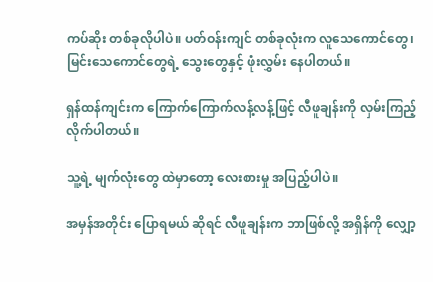ကပ်ဆိုး တစ်ခုလိုပါပဲ။ ပတ်ဝန်းကျင် တစ်ခုလုံးက လူသေကောင်တွေ၊ မြင်းသေကောင်တွေရဲ့ သွေးတွေနှင့် ဖုံးလွှမ်း နေပါတယ်။

ရှန်ထန်ကျင်းက ကြောက်ကြောက်လန့်လန့်ဖြင့် လီဖူချန်းကို လှမ်းကြည့် လိုက်ပါတယ်။

သူ့ရဲ့ မျက်လုံးတွေ ထဲမှာတော့ လေးစားမှု အပြည့်ပါပဲ။

အမှန်အတိုင်း ပြောရမယ် ဆိုရင် လီဖူချန်းက ဘာဖြစ်လို့ အရှိန်ကို လျှော့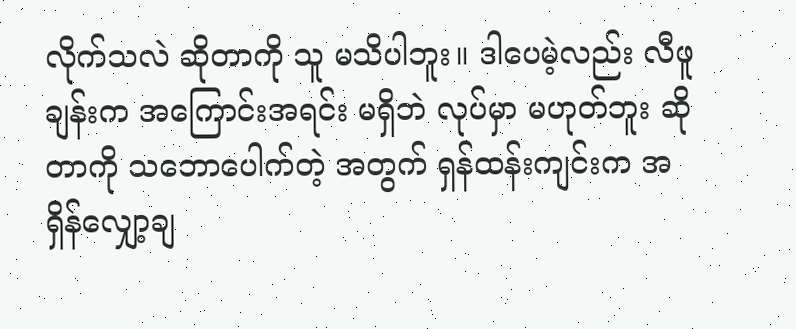လိုက်သလဲ ဆိုတာကို သူ မသိပါဘူး။ ဒါပေမဲ့လည်း လီဖူချန်းက အကြောင်းအရင်း မရှိဘဲ လုပ်မှာ မဟုတ်ဘူး ဆိုတာကို သဘောပေါက်တဲ့ အတွက် ရှန်ထန်းကျင်းက အရှိန်လျှော့ချ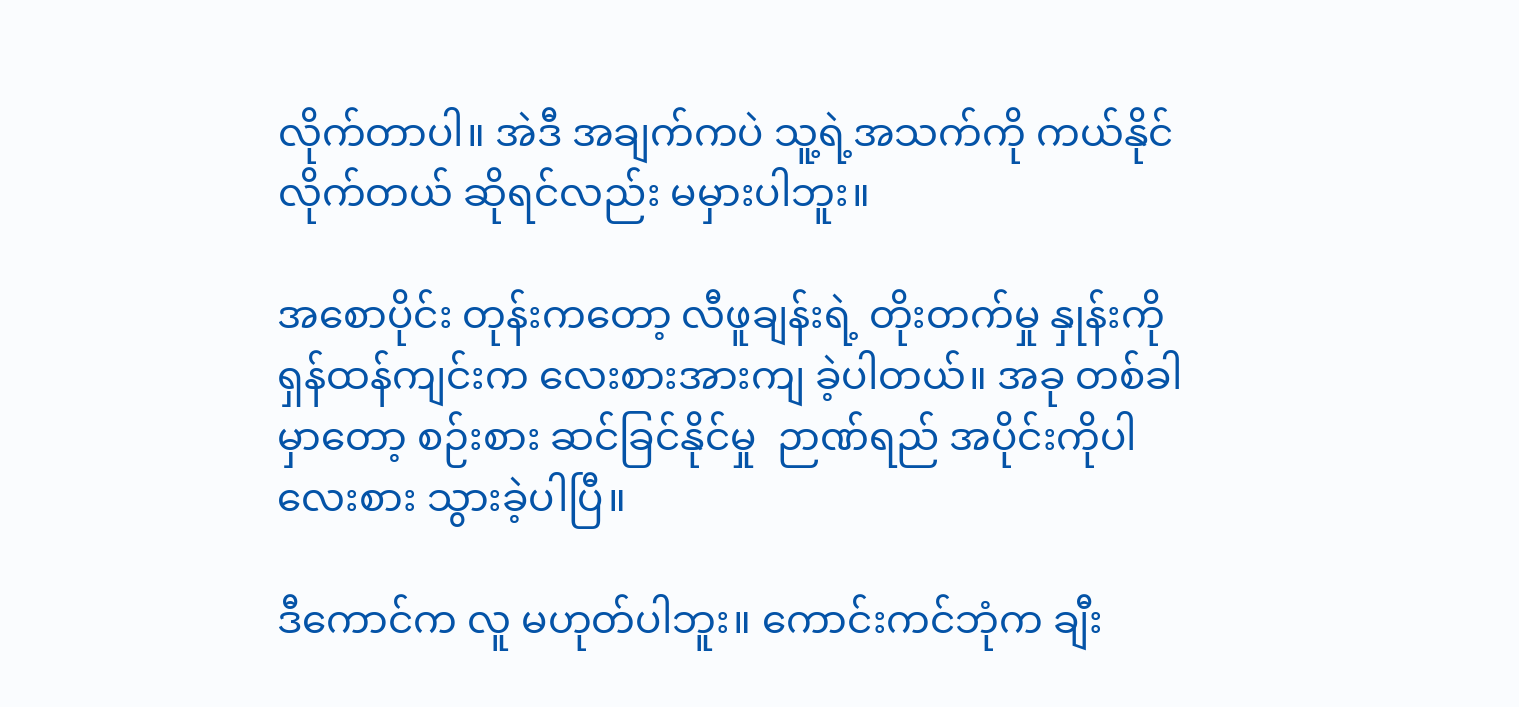လိုက်တာပါ။ အဲဒီ အချက်ကပဲ သူ့ရဲ့အသက်ကို ကယ်နိုင်လိုက်တယ် ဆိုရင်လည်း မမှားပါဘူး။

အစောပိုင်း တုန်းကတော့ လီဖူချန်းရဲ့ တိုးတက်မှု နှုန်းကို ရှန်ထန်ကျင်းက လေးစားအားကျ ခဲ့ပါတယ်။ အခု တစ်ခါမှာတော့ စဉ်းစား ဆင်ခြင်နိုင်မှု  ဉာဏ်ရည် အပိုင်းကိုပါ လေးစား သွားခဲ့ပါပြီ။

ဒီကောင်က လူ မဟုတ်ပါဘူး။ ကောင်းကင်ဘုံက ချီး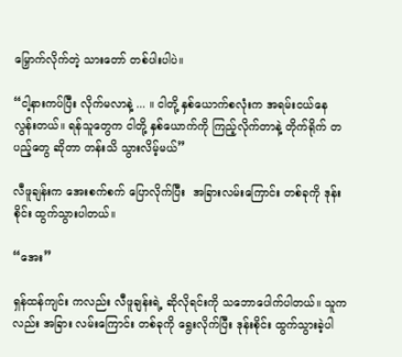မြှောက်လိုက်တဲ့ သားတော် တစ်ပါးပါပဲ။

“ငါ့နားကပ်ပြီး လိုက်မလာနဲ့ ... ။ ငါတို့ နှစ်ယောက်စလုံးက အရမ်းငယ်နေ လွန်းတယ်။ ရန်သူတွေက ငါတို့ နှစ်ယောက်ကို ကြည့်လိုက်တာနဲ့ တိုက်ရိုက် တပည့်တွေ ဆိုတာ တန်းသိ သွားလိမ့်မယ်”

လီဖူချန်းက အေးစက်စက် ပြောလိုက်ပြီး  အခြားလမ်းကြောင်း တစ်ခုကို ဒုန်းစိုင်း ထွက်သွားပါတယ်။

“အေး”

ရှန်ထန်ကျင်း ကလည်း လီဖူချန်းရဲ့ ဆိုလိုရင်းကို သဘောပေါက်ပါတယ်။ သူကလည်း အခြား လမ်းကြောင်း တစ်ခုကို ရွေးလိုက်ပြီး ဒုန်းစိုင်း ထွက်သွားခဲ့ပါ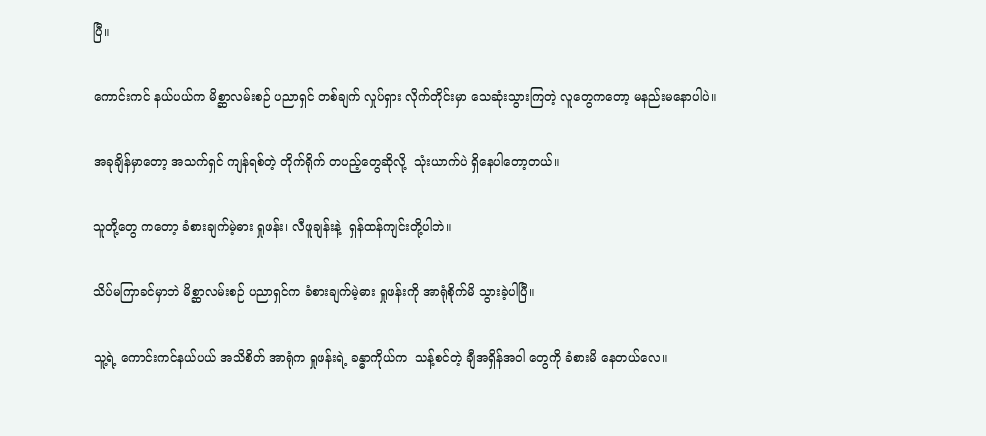ပြီ။

ကောင်းကင် နယ်ပယ်က မိစ္ဆာလမ်းစဉ် ပညာရှင် တစ်ချက် လှုပ်ရှား လိုက်တိုင်းမှာ သေဆုံးသွားကြတဲ့ လူတွေကတော့ မနည်းမနောပါပဲ။

အခုချိန်မှာတော့ အသက်ရှင် ကျန်ရစ်တဲ့ တိုက်ရိုက် တပည့်တွေဆိုလို့  သုံးယာက်ပဲ ရှိနေပါတော့တယ်။

သူတို့တွေ ကတော့ ခံစားချက်မဲ့ဓား ရှုဖန်း၊ လီဖူချန်းနဲ့  ရှန်ထန်ကျင်းတို့ပါဘဲ။

သိပ်မကြာခင်မှာဘဲ မိစ္ဆာလမ်းစဉ် ပညာရှင်က ခံစားချက်မဲ့ဓား ရှုဖန်းကို အာရုံစိုက်မိ သွားခဲ့ပါပြီ။

သူ့ရဲ့ ကောင်းကင်နယ်ပယ် အသိစိတ် အာရုံက ရှုဖန်းရဲ့ ခန္ဓာကိုယ်က  သန့်စင်တဲ့ ချီအရှိန်အဝါ တွေကို ခံစားမိ နေတယ်လေ။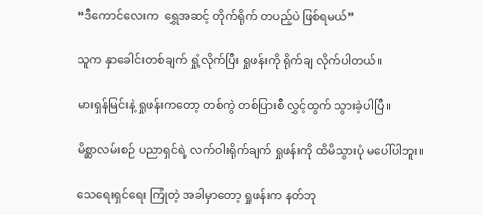“ဒီကောင်လေးက  ရွှေအဆင့် တိုက်ရိုက် တပည့်ပဲ ဖြစ်ရမယ်”

သူက နှာခေါင်းတစ်ချက် ရှုံ့လိုက်ပြီး ရှုဖန်းကို ရိုက်ချ လိုက်ပါတယ်။

မားရှန်မြင်းနဲ့ ရှုဖန်းကတော့ တစ်ကွဲ တစ်ပြားစီ လွှင့်ထွက် သွားခဲ့ပါပြီ။

မိစ္ဆာလမ်းစဉ် ပညာရှင်ရဲ့ လက်ဝါးရိုက်ချက် ရှုဖန်းကို ထိမိသွားပုံ မပေါ်ပါဘူး။

သေရေးရှင်ရေး ကြုံတဲ့ အခါမှာတော့ ရှုဖန်းက နတ်ဘု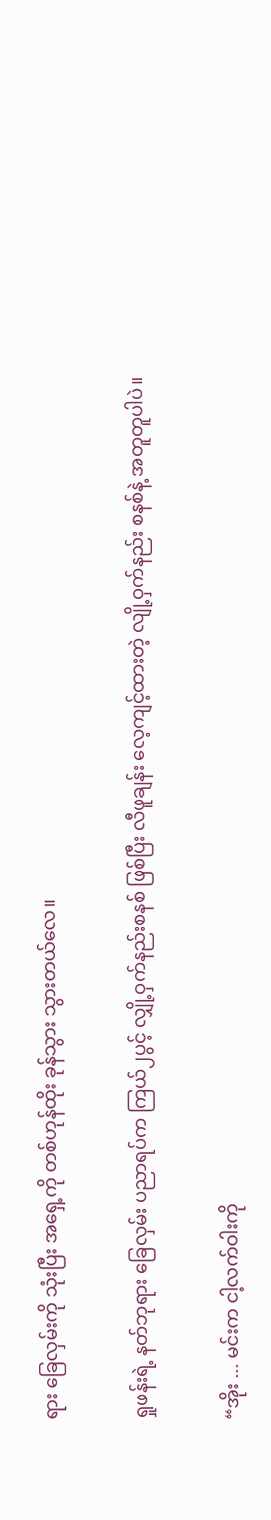ရား ခြေလှမ်းကို သုံးပြီး အရှေ့ကို တစ်ဟုန်ထိုး ခုန်သွား သွားတယ်လေ။

ရှုဖန်းရဲ့ နတ်ဘုရား ခြေလှမ်း ပညာရပ်က ကြယ်၂ပွင့် လျှို့ဝှက်နည်းစနစ် ဖြစ်ပြီး လီဖူချန်း လေ့ကျင့်ထားတဲ့ လျို့ဝှက်နည်း စနစ်နဲ့ အတူတူပါပဲ။

“အိုး ... မင်းက ငါ့လက်ဝါးကို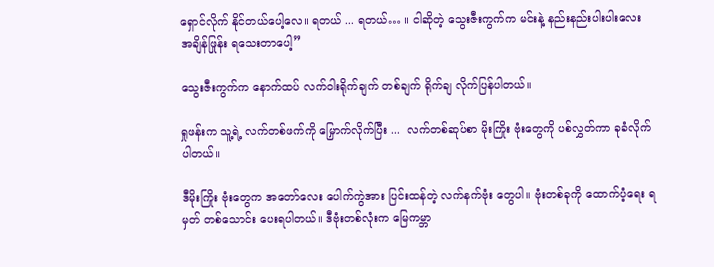ရှောင်လိုက် နိုင်တယ်ပေါ့လေ။ ရတယ် ... ရတယ်… ။ ငါဆိုတဲ့ သွေးဇီးကွက်က မင်းနဲ့ နည်းနည်းပါးပါးလေး အချိန်ဖြုန်း ရသေးတာပေါ့”

သွေးဇီးကွက်က နောက်ထပ် လက်ဝါးရိုက်ချက် တစ်ချက် ရိုက်ချ လိုက်ပြန်ပါတယ်။

ရှုဖန်းက သူ့ရဲ့ လက်တစ်ဖက်ကို မြှောက်လိုက်ပြီး ...  လက်တစ်ဆုပ်စာ မိုးကြိုး ဗုံးတွေကို ပစ်လွှတ်ကာ ခုခံလိုက်ပါတယ်။

ဒီမိုးကြိုး ဗုံးတွေက အတော်လေး ပေါက်ကွဲအား ပြင်းထန်တဲ့ လက်နက်ဗုံး တွေပါ။ ဗုံးတစ်ခုကို ထောက်ပံ့ရေး ရမှတ် တစ်သောင်း ပေးရပါတယ်။ ဒီဗုံးတစ်လုံးက မြေကမ္ဘာ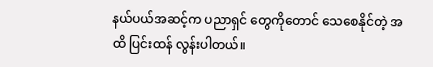နယ်ပယ်အဆင့်က ပညာရှင် တွေကိုတောင် သေစေနိုင်တဲ့ အထိ ပြင်းထန် လွန်းပါတယ်။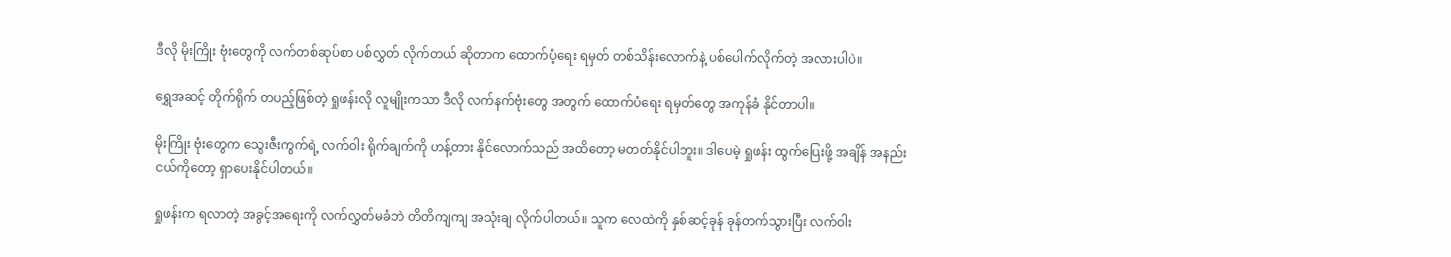ဒီလို မိုးကြိုး ဗုံးတွေကို လက်တစ်ဆုပ်စာ ပစ်လွှတ် လိုက်တယ် ဆိုတာက ထောက်ပံ့ရေး ရမှတ် တစ်သိန်းလောက်နဲ့ ပစ်ပေါက်လိုက်တဲ့ အလားပါပဲ။

ရွှေအဆင့် တိုက်ရိုက် တပည့်ဖြစ်တဲ့ ရှုဖန်းလို လူမျိုးကသာ ဒီလို လက်နက်ဗုံးတွေ အတွက် ထောက်ပံရေး ရမှတ်တွေ အကုန်ခံ နိုင်တာပါ။

မိုးကြိုး ဗုံးတွေက သွေးဇီးကွက်ရဲ့ လက်ဝါး ရိုက်ချက်ကို ဟန့်တား နိုင်လောက်သည် အထိတော့ မတတ်နိုင်ပါဘူး။ ဒါပေမဲ့ ရှုဖန်း ထွက်ပြေးဖို့ အချိန် အနည်းငယ်ကိုတော့ ရှာပေးနိုင်ပါတယ်။

ရှုဖန်းက ရလာတဲ့ အခွင့်အရေးကို လက်လွှတ်မခံဘဲ တိတိကျကျ အသုံးချ လိုက်ပါတယ်။ သူက လေထဲကို နှစ်ဆင့်ခုန် ခုန်တက်သွားပြီး လက်ဝါး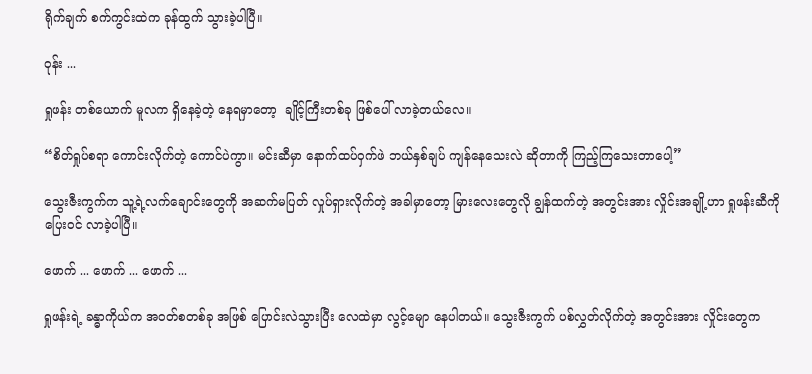ရိုက်ချက် စက်ကွင်းထဲက ခုန်ထွက် သွားခဲ့ပါပြီ။

ဝုန်း ...

ရှုဖန်း တစ်ယောက် မူလက ရှိနေခဲ့တဲ့ နေရမှာတော့  ချိုင့်ကြီးတစ်ခု ဖြစ်ပေါ် လာခဲ့တယ်လေ။

“စိတ်ရှုပ်စရာ ကောင်းလိုက်တဲ့ ကောင်ပဲကွာ။ မင်းဆီမှာ နောက်ထပ်ဝှက်ဖဲ ဘယ်နှစ်ချပ် ကျန်နေသေးလဲ ဆိုတာကို ကြည့်ကြသေးတာပေါ့”

သွေးဇီးကွက်က သူ့ရဲ့လက်ချောင်းတွေကို အဆက်မပြတ် လှုပ်ရှားလိုက်တဲ့ အခါမှာတော့ မြားလေးတွေလို ချွန်ထက်တဲ့ အတွင်းအား လှိုင်းအချို့ဟာ ရှုဖန်းဆီကို ပြေးဝင် လာခဲ့ပါပြီ။

ဖောက် ... ဖောက် ... ဖောက် ...

ရှုဖန်းရဲ့ ခန္ဓာကိုယ်က အဝတ်စတစ်ခု အဖြစ် ပြောင်းလဲသွားပြီး လေထဲမှာ လွင့်မျော နေပါတယ်။ သွေးဇီးကွက် ပစ်လွှတ်လိုက်တဲ့ အတွင်းအား လှိုင်းတွေက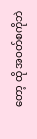တော့ ထို အဝတ်စကိုဘဲ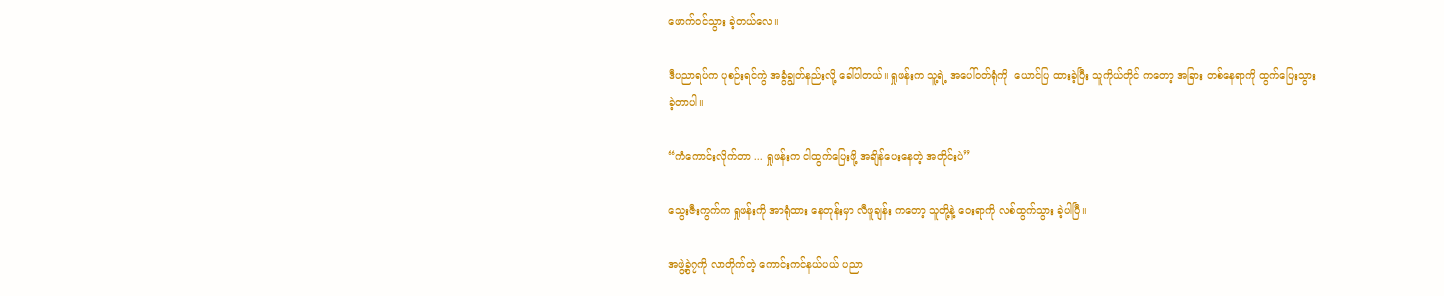ဖောက်ဝင်သွား ခဲ့တယ်လေ။

ဒီပညာရပ်က ပုစဉ်းရင်ကွဲ အခွံချွတ်နည်းလို့ ခေါ်ပါတယ်။ ရှုဖန်းက သူ့ရဲ့ အပေါ်ဝတ်ရုံကို  ယောင်ပြ ထားခဲ့ပြီး သူကိုယ်တိုင် ကတော့ အခြား တစ်နေရာကို ထွက်ပြေးသွား ခဲ့တာပါ။

“ကံကောင်းလိုက်တာ ... ရှုဖန်းက ငါထွက်ပြေးဖို့ အချိန်ပေးနေတဲ့ အတိုင်းပဲ”

သွေးဇီးကွက်က ရှုဖန်းကို အာရုံထား နေတုန်းမှာ လီဖူချန်း ကတော့ သူတို့နဲ့ ဝေးရာကို လစ်ထွက်သွား ခဲ့ပါပြီ။

အဖွဲ့ခွဲ၇ကို လာတိုက်တဲ့ ကောင်းကင်နယ်ပယ် ပညာ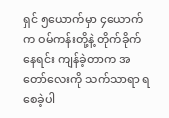ရှင် ၅ယောက်မှာ ၄ယောက်က ဝမ်ကန်းတို့နဲ့ တိုက်ခိုက်နေရင်း ကျန်ခဲ့တာက အတော်လေးကို သက်သာရာ ရစေခဲ့ပါ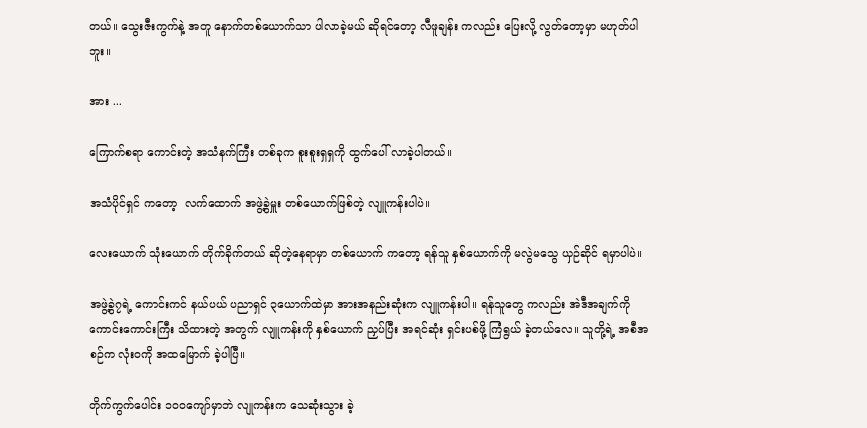တယ်။ သွေးဇီးကွက်နဲ့ အတူ နောက်တစ်ယောက်သာ ပါလာခဲ့မယ် ဆိုရင်တော့ လီဖူချန်း ကလည်း ပြေးလို့ လွတ်တော့မှာ မဟုတ်ပါဘူး။

အား ...

ကြောက်စရာ ကောင်းတဲ့ အသံနက်ကြီး တစ်ခုက စူးစူးရှရှကို ထွက်ပေါ် လာခဲ့ပါတယ်။

အသံပိုင်ရှင် ကတော့  လက်ထောက် အဖွဲ့ခွဲမှူး တစ်ယောက်ဖြစ်တဲ့ လျူကန်းပါပဲ။

လေးယောက် သုံးယောက် တိုက်ခိုက်တယ် ဆိုတဲ့နေရာမှာ တစ်ယောက် ကတော့ ရန်သူ နှစ်ယောက်ကို မလွဲမသွေ ယှဉ်ဆိုင် ရမှာပါပဲ။

အဖွဲ့ခွဲ၇ရဲ့ ကောင်းကင် နယ်ပယ် ပညာရှင် ၃ယောက်ထဲမှာ အားအနည်းဆုံးက လျူကန်းပါ။ ရန်သူတွေ ကလည်း အဲဒီအချက်ကို ကောင်းကောင်းကြီး သိထားတဲ့ အတွက် လျူကန်းကို နှစ်ယောက် ညှပ်ပြီး အရင်ဆုံး ရှင်းပစ်ဖို့ ကြံရွယ် ခဲ့တယ်လေ။ သူတို့ရဲ့ အစီအစဉ်က လုံးဝကို အထမြောက် ခဲ့ပါပြီ။

တိုက်ကွက်ပေါင်း ၁၀၀ကျော်မှာဘဲ လျုကန်းက သေဆုံးသွား ခဲ့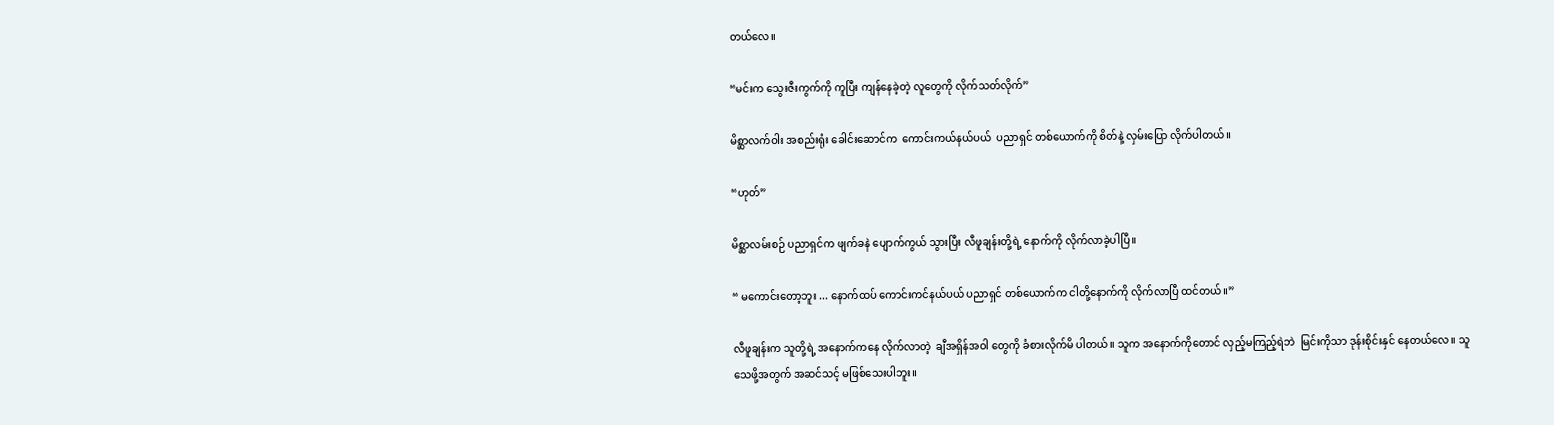တယ်လေ။

“မင်းက သွေးဇီးကွက်ကို ကူပြီး ကျန်နေခဲ့တဲ့ လူတွေကို လိုက်သတ်လိုက်”

မိစ္ဆာလက်ဝါး အစည်းရုံး ခေါင်းဆောင်က  ကောင်းကယ်နယ်ပယ်  ပညာရှင် တစ်ယောက်ကို စိတ်နဲ့ လှမ်းပြော လိုက်ပါတယ်။

“ဟုတ်”

မိစ္ဆာလမ်းစဉ် ပညာရှင်က ဖျက်ခနဲ ပျောက်ကွယ် သွားပြီး လီဖူချန်းတို့ရဲ့ နောက်ကို လိုက်လာခဲ့ပါပြီ။

“ မကောင်းတော့ဘူး ... နောက်ထပ် ကောင်းကင်နယ်ပယ် ပညာရှင် တစ်ယောက်က ငါတို့နောက်ကို လိုက်လာပြီ ထင်တယ်။”

လီဖူချန်းက သူတို့ရဲ့ အနောက်ကနေ လိုက်လာတဲ့  ချီအရှိန်အဝါ တွေကို ခံစားလိုက်မိ ပါတယ်။ သူက အနောက်ကိုတောင် လှည့်မကြည့်ရဲဘဲ  မြင်းကိုသာ ဒုန်းစိုင်းနှင် နေတယ်လေ။ သူ သေဖို့အတွက် အဆင်သင့် မဖြစ်သေးပါဘူး။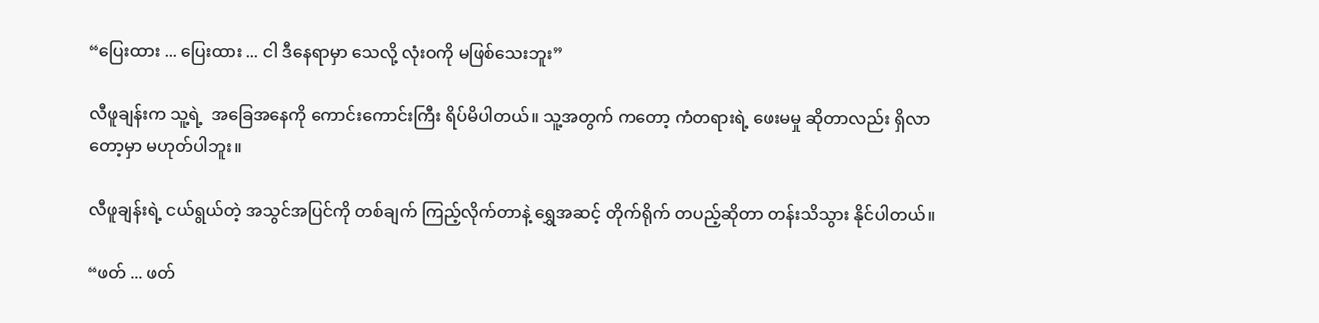“ပြေးထား ... ပြေးထား ... ငါ ဒီနေရာမှာ သေလို့ လုံးဝကို မဖြစ်သေးဘူး”

လီဖူချန်းက သူ့ရဲ့  အခြေအနေကို ကောင်းကောင်းကြီး ရိပ်မိပါတယ်။ သူ့အတွက် ကတော့ ကံတရားရဲ့ ဖေးမမှု ဆိုတာလည်း ရှိလာတော့မှာ မဟုတ်ပါဘူး။

လီဖူချန်းရဲ့ ငယ်ရွယ်တဲ့ အသွင်အပြင်ကို တစ်ချက် ကြည့်လိုက်တာနဲ့ ရွှေအဆင့် တိုက်ရိုက် တပည့်ဆိုတာ တန်းသိသွား နိုင်ပါတယ်။

“ဖတ် ... ဖတ်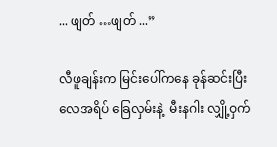... ဖျတ် …ဖျတ် ...”

လီဖူချန်းက မြင်းပေါ်ကနေ ခုန်ဆင်းပြီး လေအရိပ် ခြေလှမ်းနဲ့  မီးနဂါး လျှို့ဝှက်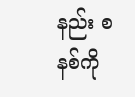နည်း စနစ်ကို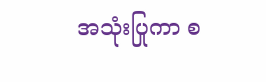အသုံးပြုကာ စ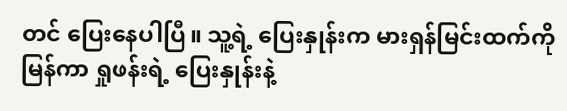တင် ပြေးနေပါပြီ။ သူ့ရဲ့ ပြေးနှုန်းက မားရှန်မြင်းထက်ကို မြန်ကာ ရှုဖန်းရဲ့ ပြေးနှုန်းနဲ့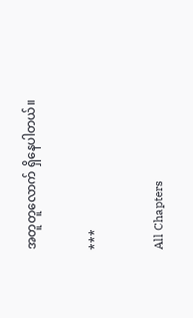အတူတူလောက် ရှိနေပါတယ်။

***

All Chapters